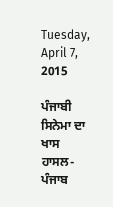Tuesday, April 7, 2015

ਪੰਜਾਬੀ ਸਿਨੇਮਾ ਦਾ ਖਾਸ ਹਾਸਲ- ਪੰਜਾਬ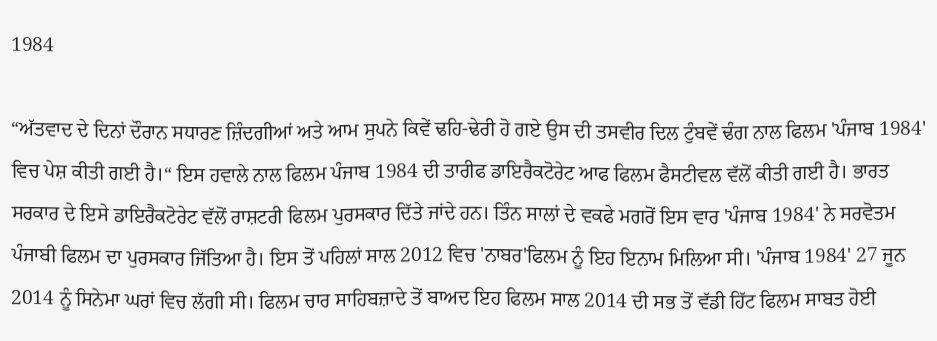1984

“ਅੱਤਵਾਦ ਦੇ ਦਿਨਾਂ ਦੌਰਾਨ ਸਧਾਰਣ ਜ਼ਿੰਦਗੀਆਂ ਅਤੇ ਆਮ ਸੁਪਨੇ ਕਿਵੇਂ ਢਹਿ-ਢੇਰੀ ਹੋ ਗਏ ਉਸ ਦੀ ਤਸਵੀਰ ਦਿਲ ਟੁੰਬਵੇਂ ਢੰਗ ਨਾਲ ਫਿਲਮ 'ਪੰਜਾਬ 1984' ਵਿਚ ਪੇਸ਼ ਕੀਤੀ ਗਈ ਹੈ।“ ਇਸ ਹਵਾਲੇ ਨਾਲ ਫਿਲਮ ਪੰਜਾਬ 1984 ਦੀ ਤਾਰੀਫ ਡਾਇਰੈਕਟੋਰੇਟ ਆਫ ਫਿਲਮ ਫੈਸਟੀਵਲ ਵੱਲੋਂ ਕੀਤੀ ਗਈ ਹੈ। ਭਾਰਤ ਸਰਕਾਰ ਦੇ ਇਸੇ ਡਾਇਰੈਕਟੋਰੇਟ ਵੱਲੋਂ ਰਾਸ਼ਟਰੀ ਫਿਲਮ ਪੁਰਸਕਾਰ ਦਿੱਤੇ ਜਾਂਦੇ ਹਨ। ਤਿੰਨ ਸਾਲਾਂ ਦੇ ਵਕਫੇ ਮਗਰੋਂ ਇਸ ਵਾਰ 'ਪੰਜਾਬ 1984' ਨੇ ਸਰਵੋਤਮ ਪੰਜਾਬੀ ਫਿਲਮ ਦਾ ਪੁਰਸਕਾਰ ਜਿੱਤਿਆ ਹੈ। ਇਸ ਤੋਂ ਪਹਿਲਾਂ ਸਾਲ 2012 ਵਿਚ 'ਨਾਬਰ'ਫਿਲਮ ਨੂੰ ਇਹ ਇਨਾਮ ਮਿਲਿਆ ਸੀ। 'ਪੰਜਾਬ 1984' 27 ਜੂਨ 2014 ਨੂੰ ਸਿਨੇਮਾ ਘਰਾਂ ਵਿਚ ਲੱਗੀ ਸੀ। ਫਿਲਮ ਚਾਰ ਸਾਹਿਬਜ਼ਾਦੇ ਤੋਂ ਬਾਅਦ ਇਹ ਫਿਲਮ ਸਾਲ 2014 ਦੀ ਸਭ ਤੋਂ ਵੱਡੀ ਹਿੱਟ ਫਿਲਮ ਸਾਬਤ ਹੋਈ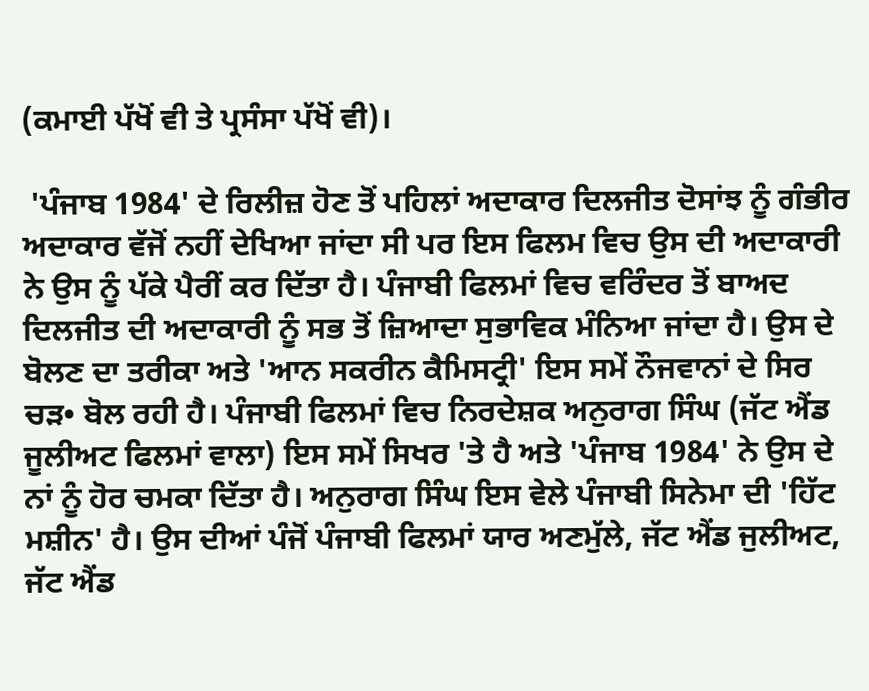(ਕਮਾਈ ਪੱਖੋਂ ਵੀ ਤੇ ਪ੍ਰਸੰਸਾ ਪੱਖੋਂ ਵੀ)।

 'ਪੰਜਾਬ 1984' ਦੇ ਰਿਲੀਜ਼ ਹੋਣ ਤੋਂ ਪਹਿਲਾਂ ਅਦਾਕਾਰ ਦਿਲਜੀਤ ਦੋਸਾਂਝ ਨੂੰ ਗੰਭੀਰ ਅਦਾਕਾਰ ਵੱਜੋਂ ਨਹੀਂ ਦੇਖਿਆ ਜਾਂਦਾ ਸੀ ਪਰ ਇਸ ਫਿਲਮ ਵਿਚ ਉਸ ਦੀ ਅਦਾਕਾਰੀ ਨੇ ਉਸ ਨੂੰ ਪੱਕੇ ਪੈਰੀਂ ਕਰ ਦਿੱਤਾ ਹੈ। ਪੰਜਾਬੀ ਫਿਲਮਾਂ ਵਿਚ ਵਰਿੰਦਰ ਤੋਂ ਬਾਅਦ ਦਿਲਜੀਤ ਦੀ ਅਦਾਕਾਰੀ ਨੂੰ ਸਭ ਤੋਂ ਜ਼ਿਆਦਾ ਸੁਭਾਵਿਕ ਮੰਨਿਆ ਜਾਂਦਾ ਹੈ। ਉਸ ਦੇ ਬੋਲਣ ਦਾ ਤਰੀਕਾ ਅਤੇ 'ਆਨ ਸਕਰੀਨ ਕੈਮਿਸਟ੍ਰੀ' ਇਸ ਸਮੇਂ ਨੌਜਵਾਨਾਂ ਦੇ ਸਿਰ ਚੜ• ਬੋਲ ਰਹੀ ਹੈ। ਪੰਜਾਬੀ ਫਿਲਮਾਂ ਵਿਚ ਨਿਰਦੇਸ਼ਕ ਅਨੁਰਾਗ ਸਿੰਘ (ਜੱਟ ਐਂਡ ਜੂਲੀਅਟ ਫਿਲਮਾਂ ਵਾਲਾ) ਇਸ ਸਮੇਂ ਸਿਖਰ 'ਤੇ ਹੈ ਅਤੇ 'ਪੰਜਾਬ 1984' ਨੇ ਉਸ ਦੇ ਨਾਂ ਨੂੰ ਹੋਰ ਚਮਕਾ ਦਿੱਤਾ ਹੈ। ਅਨੁਰਾਗ ਸਿੰਘ ਇਸ ਵੇਲੇ ਪੰਜਾਬੀ ਸਿਨੇਮਾ ਦੀ 'ਹਿੱਟ ਮਸ਼ੀਨ' ਹੈ। ਉਸ ਦੀਆਂ ਪੰਜੋਂ ਪੰਜਾਬੀ ਫਿਲਮਾਂ ਯਾਰ ਅਣਮੁੱਲੇ, ਜੱਟ ਐਂਡ ਜੁਲੀਅਟ, ਜੱਟ ਐਂਡ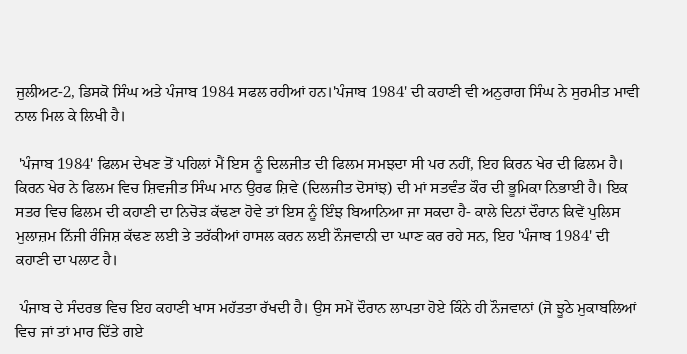ਜੁਲੀਅਟ-2, ਡਿਸਕੋ ਸਿੰਘ ਅਤੇ ਪੰਜਾਬ 1984 ਸਫਲ ਰਹੀਆਂ ਹਨ।'ਪੰਜਾਬ 1984' ਦੀ ਕਹਾਣੀ ਵੀ ਅਨੁਰਾਗ ਸਿੰਘ ਨੇ ਸੁਰਮੀਤ ਮਾਵੀ ਨਾਲ ਮਿਲ ਕੇ ਲਿਖੀ ਹੈ।

 'ਪੰਜਾਬ 1984' ਫਿਲਮ ਦੇਖਣ ਤੋਂ ਪਹਿਲਾਂ ਮੈਂ ਇਸ ਨੂੰ ਦਿਲਜੀਤ ਦੀ ਫਿਲਮ ਸਮਝਦਾ ਸੀ ਪਰ ਨਹੀਂ, ਇਹ ਕਿਰਨ ਖੇਰ ਦੀ ਫਿਲਮ ਹੈ। ਕਿਰਨ ਖੇਰ ਨੇ ਫਿਲਮ ਵਿਚ ਸ਼ਿਵਜੀਤ ਸਿੰਘ ਮਾਨ ਉਰਫ ਸ਼ਿਵੇ (ਦਿਲਜੀਤ ਦੋਸਾਂਝ) ਦੀ ਮਾਂ ਸਤਵੰਤ ਕੌਰ ਦੀ ਭੂਮਿਕਾ ਨਿਭਾਈ ਹੈ। ਇਕ ਸਤਰ ਵਿਚ ਫਿਲਮ ਦੀ ਕਹਾਣੀ ਦਾ ਨਿਚੋੜ ਕੱਢਣਾ ਹੋਵੇ ਤਾਂ ਇਸ ਨੂੰ ਇੰਝ ਬਿਆਨਿਆ ਜਾ ਸਕਦਾ ਹੈ- ਕਾਲੇ ਦਿਨਾਂ ਦੌਰਾਨ ਕਿਵੇਂ ਪੁਲਿਸ ਮੁਲਾਜ਼ਮ ਨਿੱਜੀ ਰੰਜਿਸ਼ ਕੱਢਣ ਲਈ ਤੇ ਤਰੱਕੀਆਂ ਹਾਸਲ ਕਰਨ ਲਈ ਨੌਜਵਾਨੀ ਦਾ ਘਾਣ ਕਰ ਰਹੇ ਸਨ, ਇਹ 'ਪੰਜਾਬ 1984' ਦੀ ਕਹਾਣੀ ਦਾ ਪਲਾਟ ਹੈ।

 ਪੰਜਾਬ ਦੇ ਸੰਦਰਭ ਵਿਚ ਇਹ ਕਹਾਣੀ ਖਾਸ ਮਹੱਤਤਾ ਰੱਖਦੀ ਹੈ। ਉਸ ਸਮੇਂ ਦੌਰਾਨ ਲਾਪਤਾ ਹੋਏ ਕਿੰਨੇ ਹੀ ਨੌਜਵਾਨਾਂ (ਜੋ ਝੂਠੇ ਮੁਕਾਬਲਿਆਂ ਵਿਚ ਜਾਂ ਤਾਂ ਮਾਰ ਦਿੱਤੇ ਗਏ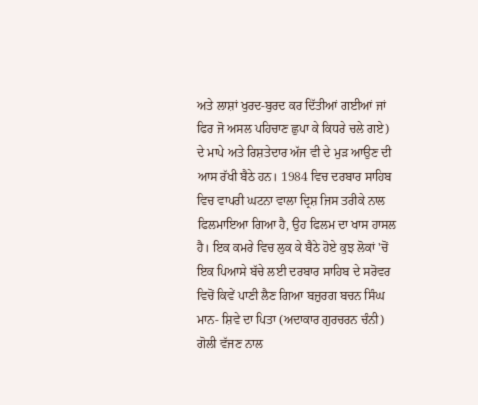ਅਤੇ ਲਾਸ਼ਾਂ ਖੁਰਦ-ਬੁਰਦ ਕਰ ਦਿੱਤੀਆਂ ਗਈਆਂ ਜਾਂ ਫਿਰ ਜੋ ਅਸਲ ਪਹਿਚਾਣ ਛੁਪਾ ਕੇ ਕਿਧਰੇ ਚਲੇ ਗਏ) ਦੇ ਮਾਪੇ ਅਤੇ ਰਿਸ਼ਤੇਦਾਰ ਅੱਜ ਵੀ ਦੇ ਮੁੜ ਆਉਣ ਦੀ ਆਸ ਰੱਖੀ ਬੈਠੇ ਹਨ। 1984 ਵਿਚ ਦਰਬਾਰ ਸਾਹਿਬ ਵਿਚ ਵਾਪਰੀ ਘਟਨਾ ਵਾਲਾ ਦ੍ਰਿਸ਼ ਜਿਸ ਤਰੀਕੇ ਨਾਲ ਫਿਲਮਾਇਆ ਗਿਆ ਹੈ, ਉਹ ਫਿਲਮ ਦਾ ਖਾਸ ਹਾਸਲ ਹੈ। ਇਕ ਕਮਰੇ ਵਿਚ ਲੁਕ ਕੇ ਬੈਠੇ ਹੋਏ ਕੁਝ ਲੋਕਾਂ 'ਚੋਂ ਇਕ ਪਿਆਸੇ ਬੱਚੇ ਲਈ ਦਰਬਾਰ ਸਾਹਿਬ ਦੇ ਸਰੋਵਰ ਵਿਚੋਂ ਕਿਵੇਂ ਪਾਣੀ ਲੈਣ ਗਿਆ ਬਜ਼ੁਰਗ ਬਚਨ ਸਿੰਘ ਮਾਨ- ਸ਼ਿਵੇ ਦਾ ਪਿਤਾ (ਅਦਾਕਾਰ ਗੁਰਚਰਨ ਚੰਨੀ) ਗੋਲੀ ਵੱਜਣ ਨਾਲ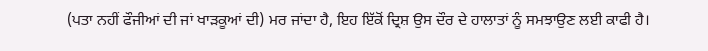(ਪਤਾ ਨਹੀਂ ਫੌਜੀਆਂ ਦੀ ਜਾਂ ਖਾੜਕੂਆਂ ਦੀ) ਮਰ ਜਾਂਦਾ ਹੈ, ਇਹ ਇੱਕੋਂ ਦ੍ਰਿਸ਼ ਉਸ ਦੌਰ ਦੇ ਹਾਲਾਤਾਂ ਨੂੰ ਸਮਝਾਉਣ ਲਈ ਕਾਫੀ ਹੈ।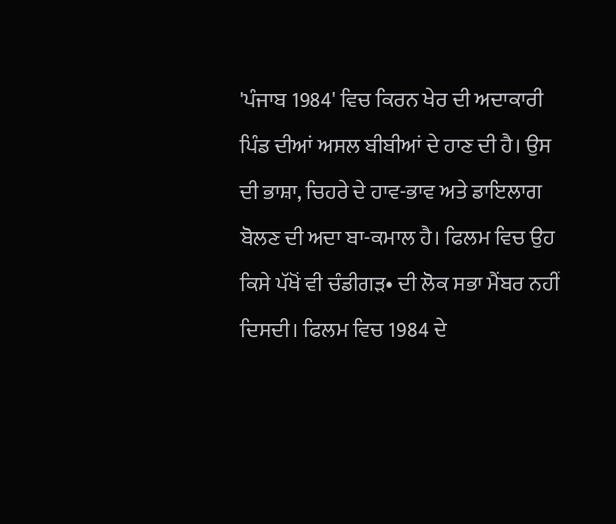'ਪੰਜਾਬ 1984' ਵਿਚ ਕਿਰਨ ਖੇਰ ਦੀ ਅਦਾਕਾਰੀ ਪਿੰਡ ਦੀਆਂ ਅਸਲ ਬੀਬੀਆਂ ਦੇ ਹਾਣ ਦੀ ਹੈ। ਉਸ ਦੀ ਭਾਸ਼ਾ, ਚਿਹਰੇ ਦੇ ਹਾਵ-ਭਾਵ ਅਤੇ ਡਾਇਲਾਗ ਬੋਲਣ ਦੀ ਅਦਾ ਬਾ-ਕਮਾਲ ਹੈ। ਫਿਲਮ ਵਿਚ ਉਹ ਕਿਸੇ ਪੱਖੋਂ ਵੀ ਚੰਡੀਗੜ• ਦੀ ਲੋਕ ਸਭਾ ਮੈਂਬਰ ਨਹੀਂ ਦਿਸਦੀ। ਫਿਲਮ ਵਿਚ 1984 ਦੇ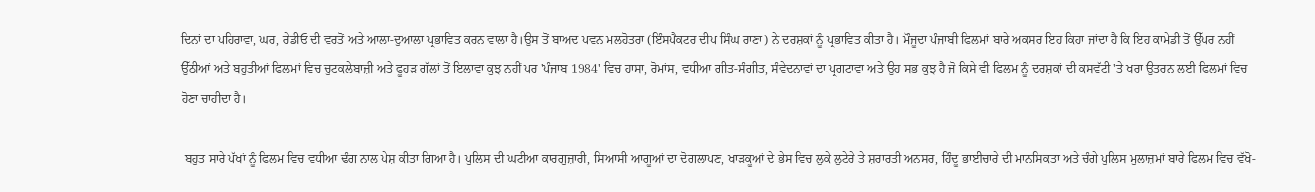ਦਿਨਾਂ ਦਾ ਪਹਿਰਾਵਾ, ਘਰ, ਰੇਡੀਓ ਦੀ ਵਰਤੋਂ ਅਤੇ ਆਲਾ-ਦੁਆਲਾ ਪ੍ਰਭਾਵਿਤ ਕਰਨ ਵਾਲਾ ਹੈ।ਉਸ ਤੋਂ ਬਾਅਦ ਪਵਨ ਮਲਹੋਤਰਾ (ਇੰਸਪੈਕਟਰ ਦੀਪ ਸਿੰਘ ਰਾਣਾ) ਨੇ ਦਰਸ਼ਕਾਂ ਨੂੰ ਪ੍ਰਭਾਵਿਤ ਕੀਤਾ ਹੈ। ਮੌਜੂਦਾ ਪੰਜਾਬੀ ਫਿਲਮਾਂ ਬਾਰੇ ਅਕਸਰ ਇਹ ਕਿਹਾ ਜਾਂਦਾ ਹੈ ਕਿ ਇਹ ਕਾਮੇਡੀ ਤੋਂ ਉੱਪਰ ਨਹੀਂ ਉੱਠੀਆਂ ਅਤੇ ਬਹੁਤੀਆਂ ਫਿਲਮਾਂ ਵਿਚ ਚੁਟਕਲੇਬਾਜ਼ੀ ਅਤੇ ਫੂਹੜ ਗੱਲਾਂ ਤੋਂ ਇਲਾਵਾ ਕੁਝ ਨਹੀਂ ਪਰ 'ਪੰਜਾਬ 1984' ਵਿਚ ਹਾਸਾ, ਰੋਮਾਂਸ, ਵਧੀਆ ਗੀਤ-ਸੰਗੀਤ, ਸੰਵੇਦਨਾਵਾਂ ਦਾ ਪ੍ਰਗਟਾਵਾ ਅਤੇ ਉਹ ਸਭ ਕੁਝ ਹੈ ਜੋ ਕਿਸੇ ਵੀ ਫਿਲਮ ਨੂੰ ਦਰਸ਼ਕਾਂ ਦੀ ਕਸਵੱਟੀ 'ਤੇ ਖਰਾ ਉਤਰਨ ਲਈ ਫਿਲਮਾਂ ਵਿਚ ਹੋਣਾ ਚਾਹੀਦਾ ਹੈ।

 ਬਹੁਤ ਸਾਰੇ ਪੱਖਾਂ ਨੂੰ ਫਿਲਮ ਵਿਚ ਵਧੀਆ ਢੰਗ ਨਾਲ ਪੇਸ਼ ਕੀਤਾ ਗਿਆ ਹੈ। ਪੁਲਿਸ ਦੀ ਘਟੀਆ ਕਾਰਗੁਜ਼ਾਰੀ, ਸਿਆਸੀ ਆਗੂਆਂ ਦਾ ਦੋਗਲਾਪਣ, ਖਾੜਕੂਆਂ ਦੇ ਭੇਸ ਵਿਚ ਲੁਕੇ ਲੁਟੇਰੇ ਤੇ ਸ਼ਰਾਰਤੀ ਅਨਸਰ, ਹਿੰਦੂ ਭਾਈਚਾਰੇ ਦੀ ਮਾਨਸਿਕਤਾ ਅਤੇ ਚੰਗੇ ਪੁਲਿਸ ਮੁਲਾਜ਼ਮਾਂ ਬਾਰੇ ਫਿਲਮ ਵਿਚ ਵੱਖੋ-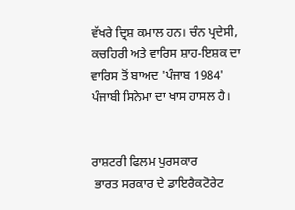ਵੱਖਰੇ ਦ੍ਰਿਸ਼ ਕਮਾਲ ਹਨ। ਚੰਨ ਪ੍ਰਦੇਸੀ, ਕਚਹਿਰੀ ਅਤੇ ਵਾਰਿਸ ਸ਼ਾਹ-ਇਸ਼ਕ ਦਾ ਵਾਰਿਸ ਤੋਂ ਬਾਅਦ 'ਪੰਜਾਬ 1984' ਪੰਜਾਬੀ ਸਿਨੇਮਾ ਦਾ ਖਾਸ ਹਾਸਲ ਹੈ।


ਰਾਸ਼ਟਰੀ ਫਿਲਮ ਪੁਰਸਕਾਰ
 ਭਾਰਤ ਸਰਕਾਰ ਦੇ ਡਾਇਰੈਕਟੋਰੇਟ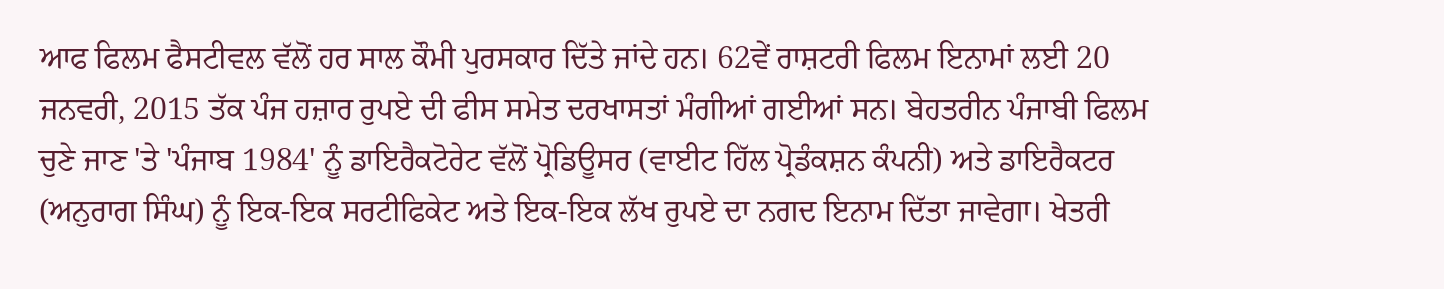ਆਫ ਫਿਲਮ ਫੈਸਟੀਵਲ ਵੱਲੋਂ ਹਰ ਸਾਲ ਕੌਮੀ ਪੁਰਸਕਾਰ ਦਿੱਤੇ ਜਾਂਦੇ ਹਨ। 62ਵੇਂ ਰਾਸ਼ਟਰੀ ਫਿਲਮ ਇਨਾਮਾਂ ਲਈ 20 ਜਨਵਰੀ, 2015 ਤੱਕ ਪੰਜ ਹਜ਼ਾਰ ਰੁਪਏ ਦੀ ਫੀਸ ਸਮੇਤ ਦਰਖਾਸਤਾਂ ਮੰਗੀਆਂ ਗਈਆਂ ਸਨ। ਬੇਹਤਰੀਨ ਪੰਜਾਬੀ ਫਿਲਮ ਚੁਣੇ ਜਾਣ 'ਤੇ 'ਪੰਜਾਬ 1984' ਨੂੰ ਡਾਇਰੈਕਟੋਰੇਟ ਵੱਲੋਂ ਪ੍ਰੋਡਿਊਸਰ (ਵਾਈਟ ਹਿੱਲ ਪ੍ਰੋਡੰਕਸ਼ਨ ਕੰਪਨੀ) ਅਤੇ ਡਾਇਰੈਕਟਰ (ਅਨੁਰਾਗ ਸਿੰਘ) ਨੂੰ ਇਕ-ਇਕ ਸਰਟੀਫਿਕੇਟ ਅਤੇ ਇਕ-ਇਕ ਲੱਖ ਰੁਪਏ ਦਾ ਨਗਦ ਇਨਾਮ ਦਿੱਤਾ ਜਾਵੇਗਾ। ਖੇਤਰੀ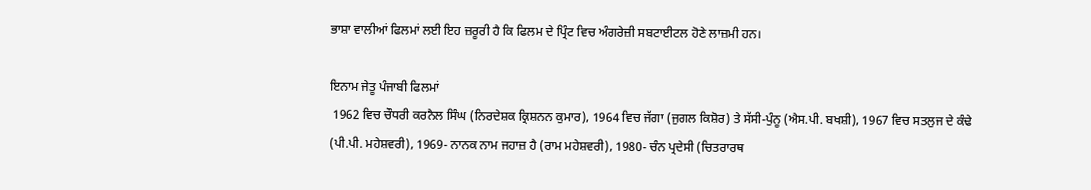ਭਾਸ਼ਾ ਵਾਲੀਆਂ ਫਿਲਮਾਂ ਲਈ ਇਹ ਜ਼ਰੂਰੀ ਹੈ ਕਿ ਫਿਲਮ ਦੇ ਪ੍ਰਿੰਟ ਵਿਚ ਅੰਗਰੇਜ਼ੀ ਸਬਟਾਈਟਲ ਹੋਣੇ ਲਾਜ਼ਮੀ ਹਨ।

ਇਨਾਮ ਜੇਤੂ ਪੰਜਾਬੀ ਫਿਲਮਾਂ
 1962 ਵਿਚ ਚੌਧਰੀ ਕਰਨੈਲ ਸਿੰਘ (ਨਿਰਦੇਸ਼ਕ ਕ੍ਰਿਸ਼ਨਨ ਕੁਮਾਰ), 1964 ਵਿਚ ਜੱਗਾ (ਜੁਗਲ ਕਿਸ਼ੋਰ) ਤੇ ਸੱਸੀ-ਪੁੰਨੂ (ਐਸ.ਪੀ. ਬਖਸ਼ੀ), 1967 ਵਿਚ ਸਤਲੁਜ ਦੇ ਕੰਢੇ (ਪੀ.ਪੀ. ਮਹੇਸ਼ਵਰੀ), 1969- ਨਾਨਕ ਨਾਮ ਜਹਾਜ਼ ਹੈ (ਰਾਮ ਮਹੇਸ਼ਵਰੀ), 1980- ਚੰਨ ਪ੍ਰਦੇਸੀ (ਚਿਤਰਾਰਥ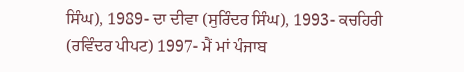ਸਿੰਘ), 1989- ਦਾ ਦੀਵਾ (ਸੁਰਿੰਦਰ ਸਿੰਘ), 1993- ਕਚਹਿਰੀ (ਰਵਿੰਦਰ ਪੀਪਟ) 1997- ਮੈਂ ਮਾਂ ਪੰਜਾਬ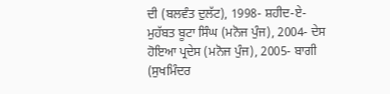ਦੀ (ਬਲਵੰਤ ਦੁਲੱਟ), 1998- ਸ਼ਹੀਦ-ਏ-ਮੁਹੱਬਤ ਬੂਟਾ ਸਿੰਘ (ਮਨੋਜ ਪੁੰਜ), 2004- ਦੇਸ ਹੋਇਆ ਪ੍ਰਦੇਸ (ਮਨੋਜ ਪੁੰਜ), 2005- ਬਾਗੀ (ਸੁਖਮਿੰਦਰ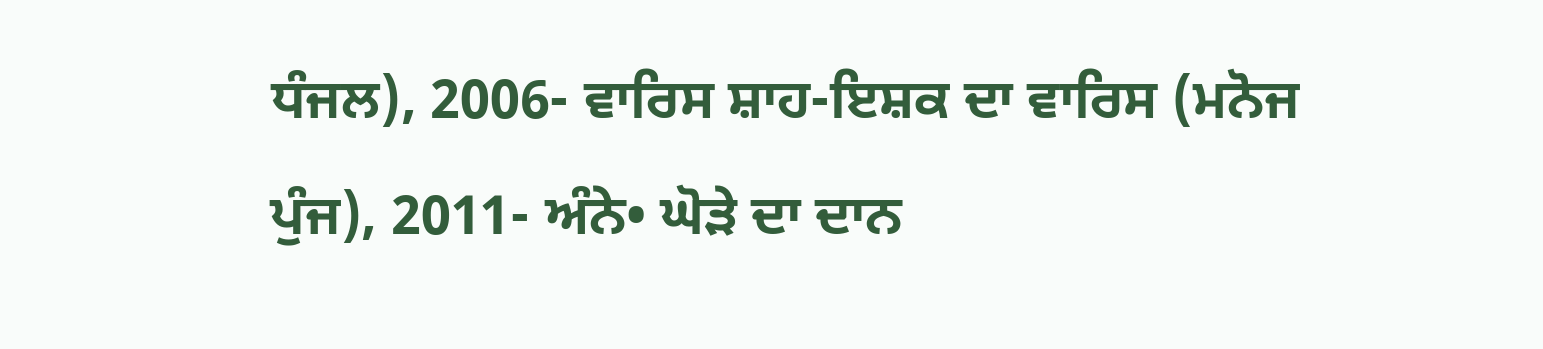ਧੰਜਲ), 2006- ਵਾਰਿਸ ਸ਼ਾਹ-ਇਸ਼ਕ ਦਾ ਵਾਰਿਸ (ਮਨੋਜ ਪੁੰਜ), 2011- ਅੰਨੇ• ਘੋੜੇ ਦਾ ਦਾਨ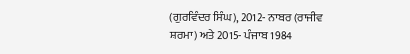(ਗੁਰਵਿੰਦਰ ਸਿੰਘ), 2012- ਨਾਬਰ (ਰਾਜੀਵ ਸ਼ਰਮਾ) ਅਤੇ 2015- ਪੰਜਾਬ 1984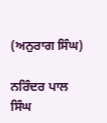(ਅਨੁਰਾਗ ਸਿੰਘ)

ਨਰਿੰਦਰ ਪਾਲ ਸਿੰਘ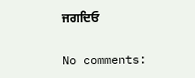ਜਗਦਿਓ

No comments: